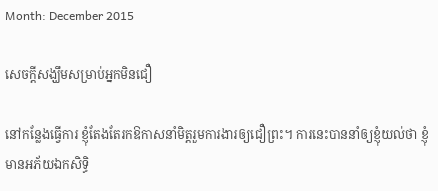Month: December 2015

សេចក្តីសង្ឃឹមសម្រាប់អ្នកមិនជឿ

នៅកន្លែងធ្វើការ ខ្ញុំតែងតែរកឱកាសនាំមិត្តរួមការងារឲ្យជឿព្រះ។ ការនេះបាននាំឲ្យខ្ញុំយល់ថា ខ្ញុំមានអភ័យឯកសិទ្ធិ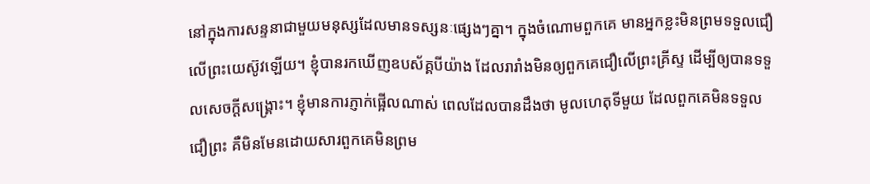នៅក្នុងការសន្ទនាជាមួយមនុស្សដែលមានទស្សនៈផ្សេងៗគ្នា។ ក្នុងចំណោមពួកគេ មានអ្នកខ្លះមិនព្រមទទួលជឿលើព្រះយេស៊ូវឡើយ។ ខ្ញុំបានរកឃើញឧបស័គ្គបីយ៉ាង ដែលរារាំងមិនឲ្យពួកគេជឿលើព្រះគ្រីស្ទ ដើម្បីឲ្យបានទទួលសេចក្តីសង្រ្គោះ។ ខ្ញុំមានការភ្ញាក់ផ្អើលណាស់ ពេលដែលបានដឹងថា មូលហេតុទីមួយ ដែលពួកគេមិនទទួលជឿព្រះ គឺមិនមែនដោយសារពួកគេមិនព្រម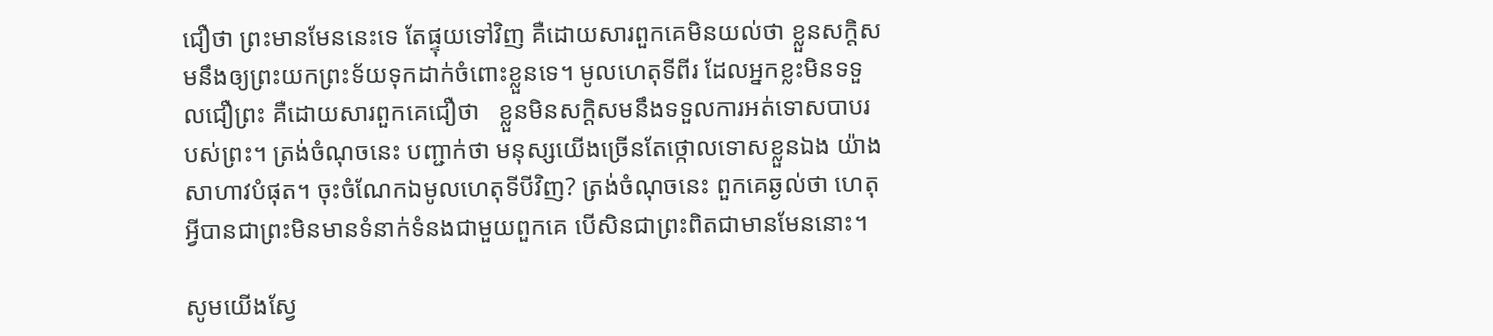ជឿថា ព្រះមានមែននេះទេ តែផ្ទុយទៅវិញ គឺដោយសារពួកគេមិនយល់ថា ខ្លួនសក្តិសមនឹងឲ្យព្រះយកព្រះទ័យទុកដាក់ចំពោះខ្លួនទេ។ មូលហេតុទីពីរ ដែលអ្នកខ្លះមិនទទួលជឿព្រះ គឺដោយសារពួកគេជឿថា   ខ្លួនមិនសក្តិសមនឹងទទួលការអត់ទោសបាបរបស់ព្រះ។ ត្រង់ចំណុចនេះ បញ្ជាក់ថា មនុស្សយើងច្រើនតែថ្កោលទោសខ្លួនឯង យ៉ាងសាហាវបំផុត។ ចុះចំណែកឯមូលហេតុទីបីវិញ? ត្រង់ចំណុចនេះ ពួកគេឆ្ងល់ថា ហេតុអ្វីបានជាព្រះមិនមានទំនាក់ទំនងជាមួយពួកគេ បើសិនជាព្រះពិតជាមានមែននោះ។

សូមយើងស្វែ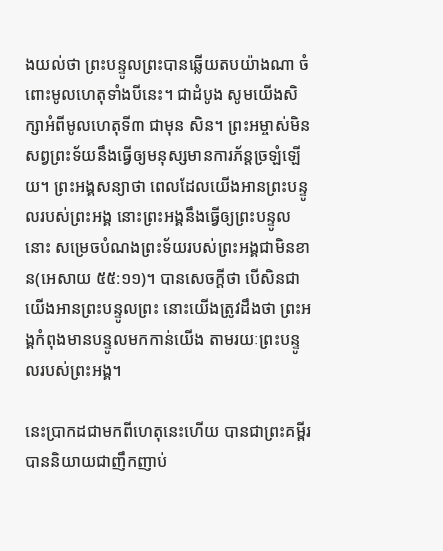ងយល់ថា ព្រះបន្ទូលព្រះបានឆ្លើយតបយ៉ាងណា ចំពោះមូលហេតុទាំងបីនេះ។ ជាដំបូង សូមយើងសិក្សាអំពីមូលហេតុទី៣ ជាមុន សិន។ ព្រះអម្ចាស់មិនសព្វព្រះទ័យនឹងធ្វើឲ្យមនុស្សមានការភ័ន្តច្រឡំឡើយ។ ព្រះអង្គសន្យាថា ពេលដែលយើងអានព្រះបន្ទូលរបស់ព្រះអង្គ នោះព្រះអង្គនឹងធ្វើឲ្យព្រះបន្ទូលនោះ សម្រេចបំណងព្រះទ័យរបស់ព្រះអង្គជាមិនខាន(អេសាយ ៥៥:១១)។ បានសេចក្តីថា បើសិនជាយើងអានព្រះបន្ទូលព្រះ នោះយើងត្រូវដឹងថា ព្រះអង្គកំពុងមានបន្ទូលមកកាន់យើង តាមរយៈព្រះបន្ទូលរបស់ព្រះអង្គ។

នេះប្រាកដជាមកពីហេតុនេះហើយ បានជាព្រះគម្ពីរបាននិយាយជាញឹកញាប់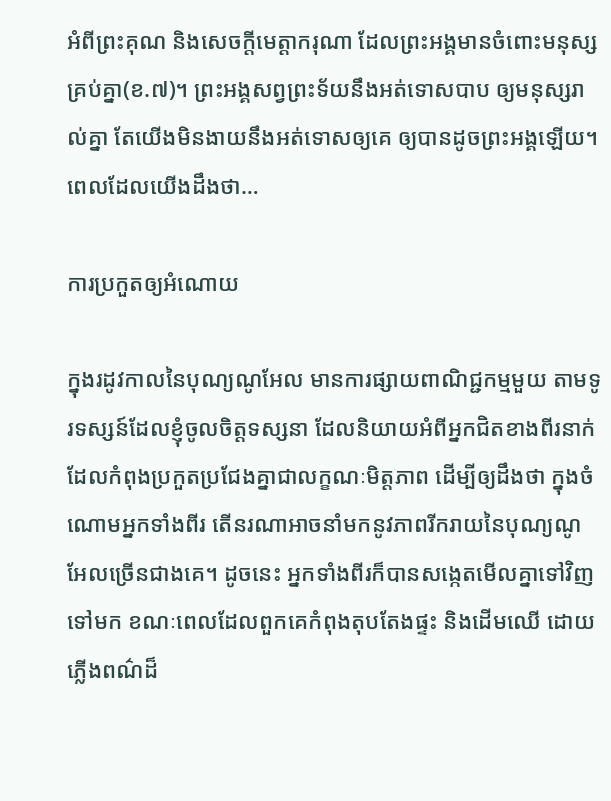អំពីព្រះគុណ និងសេចក្តីមេត្តាករុណា ដែលព្រះអង្គមានចំពោះមនុស្សគ្រប់គ្នា(ខ.៧)។ ព្រះអង្គសព្វព្រះទ័យនឹងអត់ទោសបាប ឲ្យមនុស្សរាល់គ្នា តែយើងមិនងាយនឹងអត់ទោសឲ្យគេ ឲ្យបានដូចព្រះអង្គឡើយ។   ពេលដែលយើងដឹងថា…

ការប្រកួតឲ្យអំណោយ

ក្នុងរដូវកាលនៃបុណ្យណូអែល មានការផ្សាយពាណិជ្ជកម្មមួយ តាមទូរទស្សន៍ដែលខ្ញុំចូលចិត្តទស្សនា ដែលនិយាយអំពីអ្នកជិតខាងពីរនាក់ ដែលកំពុងប្រកួតប្រជែងគ្នាជាលក្ខណៈមិត្តភាព ដើម្បីឲ្យដឹងថា ក្នុងចំណោមអ្នកទាំងពីរ តើនរណាអាចនាំមកនូវភាពរីករាយនៃបុណ្យណូអែលច្រើនជាងគេ។ ដូចនេះ អ្នកទាំងពីរក៏បានសង្កេតមើលគ្នាទៅវិញទៅមក ខណៈពេលដែលពួកគេកំពុងតុបតែងផ្ទះ និងដើមឈើ ដោយភ្លើងពណ៌ដ៏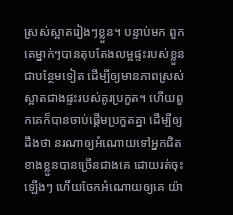ស្រស់ស្អាតរៀងៗខ្លួន។ បន្ទាប់មក ពួកគេម្នាក់ៗបានតុបតែងលម្អផ្ទះរបស់ខ្លួន ជាបន្ថែមទៀត ដើម្បីឲ្យមានភាពស្រស់ស្អាតជាងផ្ទះរបស់គូរប្រកួត។ ហើយពួកគេក៏បានចាប់ផ្តើមប្រកួតគ្នា ដើម្បីឲ្យដឹងថា នរណាឲ្យអំណោយទៅអ្នកជិតខាងខ្លួនបានច្រើនជាងគេ ដោយរត់ចុះឡើងៗ ហើយចែកអំណោយឲ្យគេ យ៉ា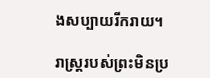ងសប្បាយរីករាយ។

រាស្រ្តរបស់ព្រះមិនប្រ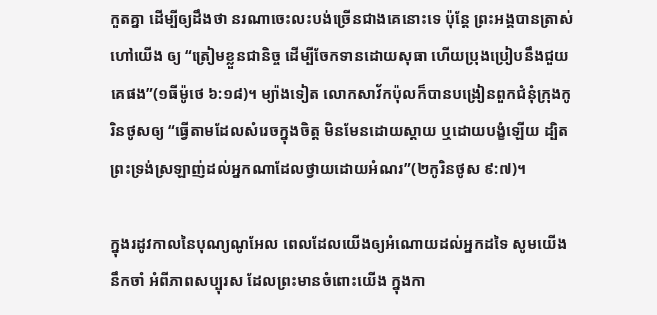កួតគ្នា ដើម្បីឲ្យដឹងថា នរណាចេះលះបង់ច្រើនជាងគេនោះទេ ប៉ុន្តែ ព្រះអង្គបានត្រាស់ហៅយើង ឲ្យ “ត្រៀមខ្លួនជានិច្ច ដើម្បីចែកទានដោយសុធា ហើយប្រុងប្រៀបនឹងជួយគេផង”(១ធីម៉ូថេ ៦:១៨)។ ម្យ៉ាងទៀត លោកសាវ័កប៉ុលក៏បានបង្រៀនពួកជំនុំក្រុងកូរិនថូសឲ្យ “ធ្វើតាមដែលសំរេចក្នុងចិត្ត មិនមែនដោយស្តាយ ឬដោយបង្ខំឡើយ ដ្បិតព្រះទ្រង់ស្រឡាញ់ដល់អ្នកណាដែលថ្វាយដោយអំណរ”(២កូរិនថូស ៩:៧)។

ក្នុងរដូវកាលនៃបុណ្យណូអែល ពេលដែលយើងឲ្យអំណោយដល់អ្នកដទៃ សូមយើងនឹកចាំ អំពីភាពសប្បុរស ដែលព្រះមានចំពោះយើង ក្នុងកា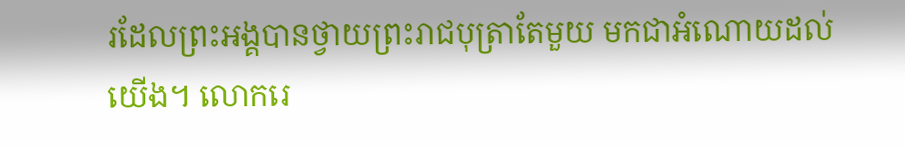រដែលព្រះអង្គបានថ្វាយព្រះរាជបុត្រាតែមួយ មកជាអំណោយដល់យើង។ លោករេ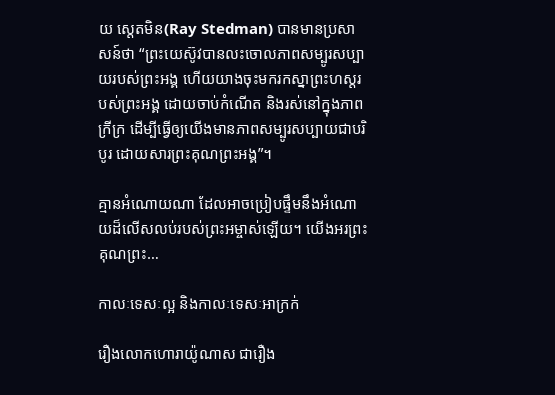យ ស្តេតមិន(Ray Stedman) បានមានប្រសាសន៍ថា “ព្រះយេស៊ូវបានលះចោលភាពសម្បូរសប្បាយរបស់ព្រះអង្គ ហើយយាងចុះមករកស្នាព្រះហស្តរបស់ព្រះអង្គ ដោយចាប់កំណើត និងរស់នៅក្នុងភាពក្រីក្រ ដើម្បីធ្វើឲ្យយើងមានភាពសម្បូរសប្បាយជាបរិបូរ ដោយសារព្រះគុណព្រះអង្គ”។

គ្មានអំណោយណា ដែលអាចប្រៀបផ្ទឹមនឹងអំណោយដ៏លើសលប់របស់ព្រះអម្ចាស់ឡើយ។ យើងអរព្រះគុណព្រះ…

កាលៈទេសៈល្អ និងកាលៈទេសៈអាក្រក់

រឿងលោកហោរាយ៉ូណាស ជារឿង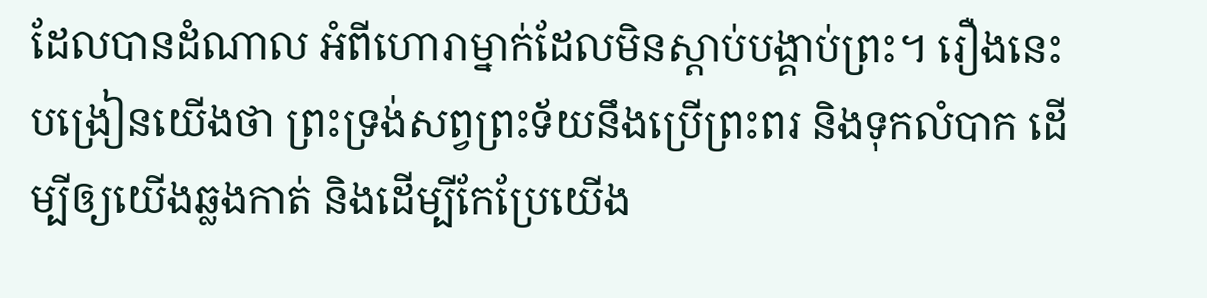ដែលបានដំណាល អំពីហោរាម្នាក់ដែលមិនស្តាប់បង្គាប់ព្រះ។ រឿងនេះបង្រៀនយើងថា ព្រះទ្រង់សព្វព្រះទ័យនឹងប្រើព្រះពរ និងទុកលំបាក ដើម្បីឲ្យយើងឆ្លងកាត់ និងដើម្បីកែប្រែយើង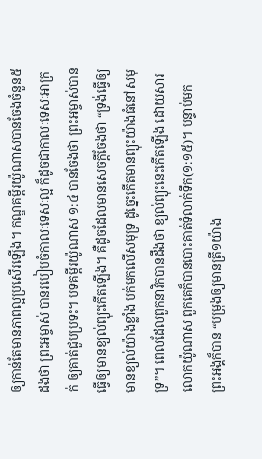ឲ្យកាន់តែមានភាពល្អប្រសើរឡើង។ កណ្ឌគម្ពីរយ៉ូណាសបានចែងចំនួន៥ដងថា ព្រះអម្ចាស់ បានរបៀបចំកាលៈទេសៈល្អ ក៏ដូចជាកាលៈទេសៈអាក្រក់ ឲ្យគាត់ជួបប្រទះ។ បទគម្ពីរយ៉ូណាស ១:៤ បានចែងថា ព្រះអម្ចាស់បានធ្វើឲ្យមានខ្យល់ព្យុះកើតឡើង។ គឺដូចដែលមានសេចក្តីចែងថា “ទ្រង់ធ្វើឲ្យមានខ្យល់យ៉ាងខ្លាំង បក់មកលើសមុទ្រ ដូច្នេះកើតមានព្យុះយ៉ាងធំនៅសមុទ្រ”។ ពេលដែលពួកនាវិកបានដឹងថា ខ្យល់ព្យុះនេះកើតឡើង ដោយសារលោកយ៉ូណាស ពួកគេក៏បានបោះគាត់ទំលាក់ទឹក(១:១៥)។ បន្ទាប់មក ព្រះអង្គក៏បាន “បម្រុងឲ្យមានត្រី១យ៉ាង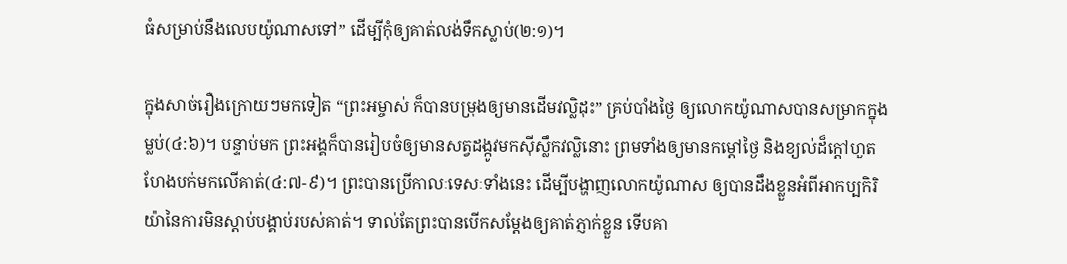ធំសម្រាប់នឹងលេបយ៉ូណាសទៅ” ដើម្បីកុំឲ្យគាត់លង់ទឹកស្លាប់(២:១)។

ក្នុងសាច់រឿងក្រោយៗមកទៀត “ព្រះអម្ចាស់ ក៏បានបម្រុងឲ្យមានដើមវល្លិដុះ” គ្រប់បាំងថ្ងៃ ឲ្យលោកយ៉ូណាសបានសម្រាកក្នុងម្លប់(៤:៦)។ បន្ទាប់មក ព្រះអង្គក៏បានរៀបចំឲ្យមានសត្វដង្កូវមកស៊ីស្លឹកវល្លិនោះ ព្រមទាំងឲ្យមានកម្តៅថ្ងៃ និងខ្យល់ដ៏ក្តៅហួតហែងបក់មកលើគាត់(៤:៧-៩)។ ព្រះបានប្រើកាលៈទេសៈទាំងនេះ ដើម្បីបង្ហាញលោកយ៉ូណាស ឲ្យបានដឹងខ្លួនអំពីអាកប្បកិរិយ៉ានៃការមិនស្តាប់បង្គាប់របស់គាត់។ ទាល់តែព្រះបានបើកសម្តែងឲ្យគាត់ភ្ញាក់ខ្លួន ទើបគា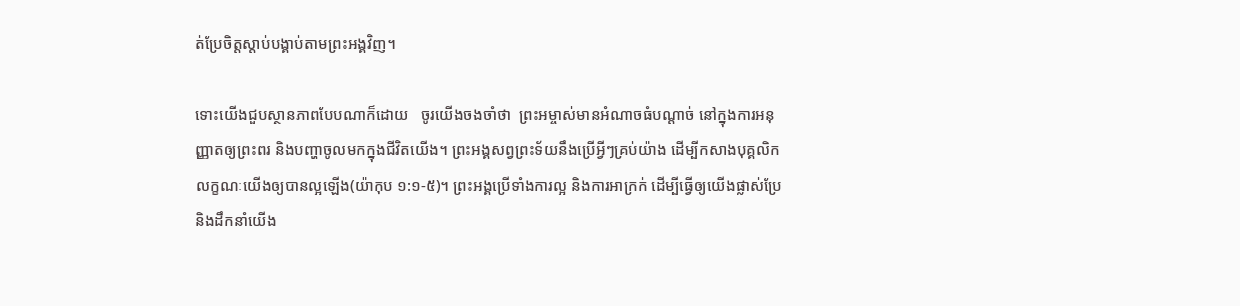ត់ប្រែចិត្តស្តាប់បង្គាប់តាមព្រះអង្គវិញ។

ទោះយើងជួបស្ថានភាពបែបណាក៏ដោយ   ចូរយើងចងចាំថា  ព្រះអម្ចាស់មានអំណាចធំបណ្តាច់ នៅក្នុងការអនុញ្ញាតឲ្យព្រះពរ និងបញ្ហាចូលមកក្នុងជីវិតយើង។ ព្រះអង្គសព្វព្រះទ័យនឹងប្រើអ្វីៗគ្រប់យ៉ាង ដើម្បីកសាងបុគ្គលិកលក្ខណៈយើងឲ្យបានល្អឡើង(យ៉ាកុប ១:១-៥)។ ព្រះអង្គប្រើទាំងការល្អ និងការអាក្រក់ ដើម្បីធ្វើឲ្យយើងផ្លាស់ប្រែ និងដឹកនាំយើង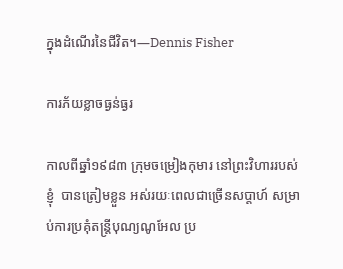ក្នុងដំណើរនៃជីវិត។—Dennis Fisher

ការភ័យខ្លាចធ្ងន់ធ្ងរ

កាលពីឆ្នាំ១៩៨៣ ក្រុមចម្រៀងកុមារ នៅព្រះវិហាររបស់ខ្ញុំ  បានត្រៀមខ្លួន អស់រយៈពេលជាច្រើនសប្តាហ៍ សម្រាប់ការប្រគុំតន្រ្តីបុណ្យណូអែល ប្រ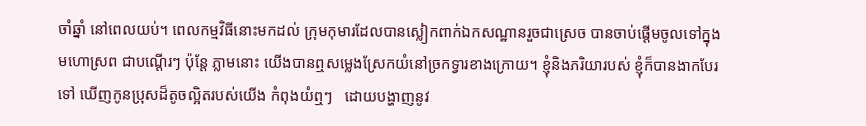ចាំឆ្នាំ នៅពេលយប់។ ពេលកម្មវិធីនោះមកដល់ ក្រុមកុមារដែលបានស្លៀកពាក់ឯកសណ្ឋានរួចជាស្រេច បានចាប់ផ្តើមចូលទៅក្នុងមហោស្រព ជាបណ្តើរៗ ប៉ុន្តែ ភ្លាមនោះ យើងបានឮសម្លេងស្រែកយំនៅច្រកទ្វារខាងក្រោយ។ ខ្ញុំនិងភរិយារបស់ ខ្ញុំក៏បានងាកបែរទៅ ឃើញកូនប្រុសដ៏តូចល្អិតរបស់យើង កំពុងយំឮៗ   ដោយបង្ហាញនូវ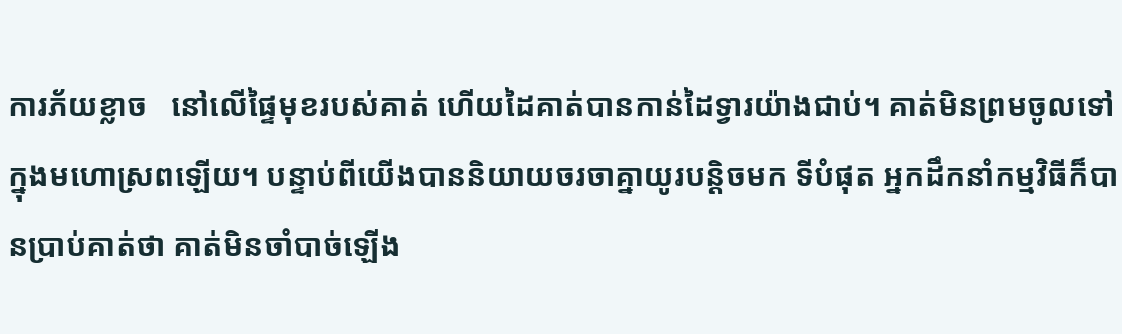ការភ័យខ្លាច   នៅលើផ្ទៃមុខរបស់គាត់ ហើយដៃគាត់បានកាន់ដៃទ្វារយ៉ាងជាប់។ គាត់មិនព្រមចូលទៅក្នុងមហោស្រពឡើយ។ បន្ទាប់ពីយើងបាននិយាយចរចាគ្នាយូរបន្តិចមក ទីបំផុត អ្នកដឹកនាំកម្មវិធីក៏បានប្រាប់គាត់ថា គាត់មិនចាំបាច់ឡើង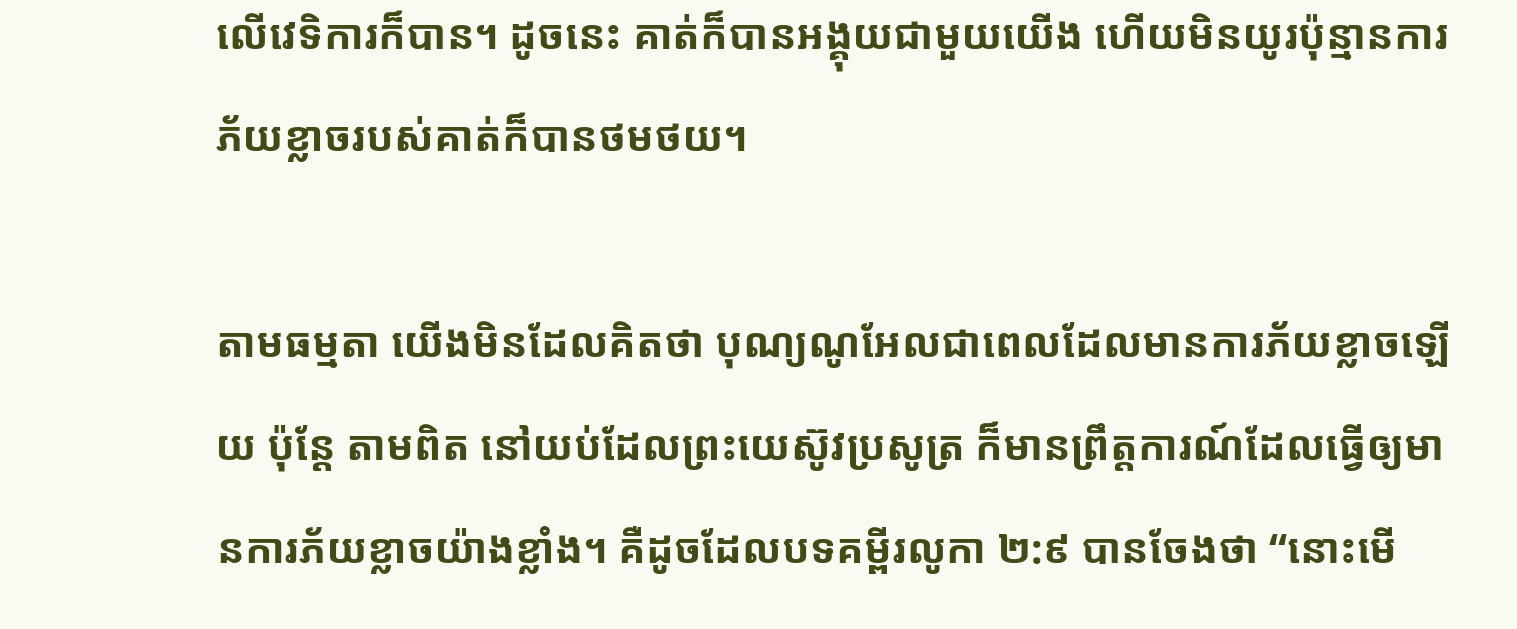លើវេទិការក៏បាន។ ដូចនេះ គាត់ក៏បានអង្គុយជាមួយយើង ហើយមិនយូរប៉ុន្មានការភ័យខ្លាចរបស់គាត់ក៏បានថមថយ។

តាមធម្មតា យើងមិនដែលគិតថា បុណ្យណូអែលជាពេលដែលមានការភ័យខ្លាចឡើយ ប៉ុន្តែ តាមពិត នៅយប់ដែលព្រះយេស៊ូវប្រសូត្រ ក៏មានព្រឹត្តការណ៍ដែលធ្វើឲ្យមានការភ័យខ្លាចយ៉ាងខ្លាំង។ គឺដូចដែលបទគម្ពីរលូកា ២:៩ បានចែងថា “នោះមើ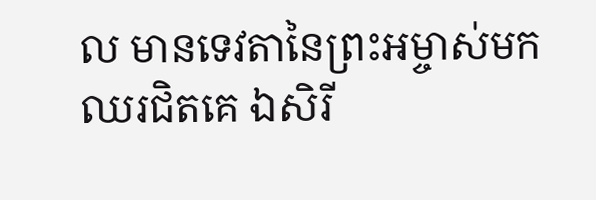ល មានទេវតានៃព្រះអម្ចាស់មកឈរជិតគេ ឯសិរី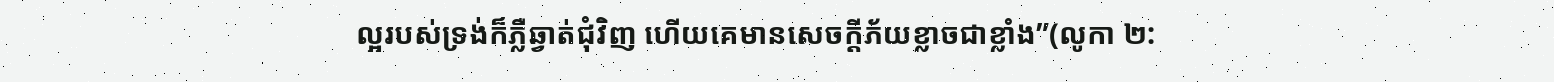ល្អរបស់ទ្រង់ក៏ភ្លឺឆ្វាត់ជុំវិញ ហើយគេមានសេចក្តីភ័យខ្លាចជាខ្លាំង”(លូកា ២: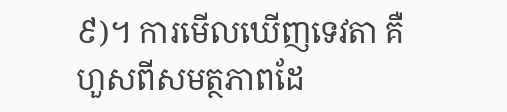៩)។ ការមើលឃើញទេវតា គឺហួសពីសមត្ថភាពដែ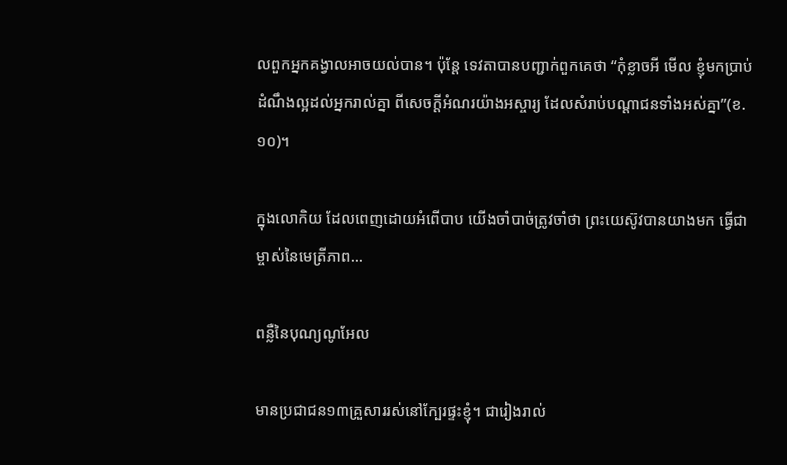លពួកអ្នកគង្វាលអាចយល់បាន។ ប៉ុន្តែ ទេវតាបានបញ្ជាក់ពួកគេថា “កុំខ្លាចអី មើល ខ្ញុំមកប្រាប់ដំណឹងល្អដល់អ្នករាល់គ្នា ពីសេចក្តីអំណរយ៉ាងអស្ចារ្យ ដែលសំរាប់បណ្តាជនទាំងអស់គ្នា”(ខ.១០)។

ក្នុងលោកិយ ដែលពេញដោយអំពើបាប យើងចាំបាច់ត្រូវចាំថា ព្រះយេស៊ូវបានយាងមក ធ្វើជាម្ចាស់នៃមេត្រីភាព…

ពន្លឺនៃបុណ្យណូអែល

មានប្រជាជន១៣គ្រួសាររស់នៅក្បែរផ្ទះខ្ញុំ។ ជារៀងរាល់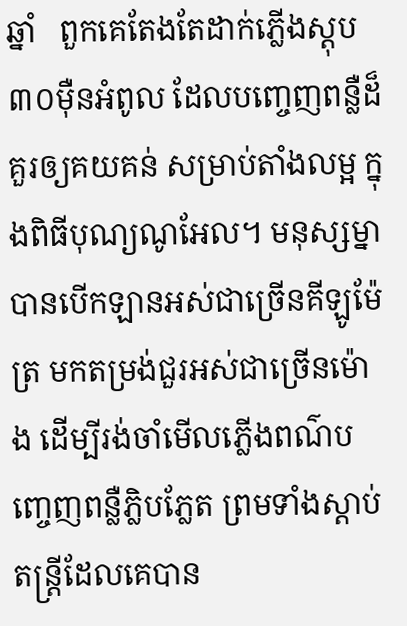ឆ្នាំ   ពួកគេតែងតែដាក់ភ្លើងស្តុប៣០ម៉ឺនអំពូល ដែលបញ្ចេញពន្លឺដ៏គួរឲ្យគយគន់ សម្រាប់តាំងលម្អ ក្នុងពិធីបុណ្យណូអែល។ មនុស្សម្នាបានបើកឡានអស់ជាច្រើនគីឡូម៉ែត្រ មកតម្រង់ជួរអស់ជាច្រើនម៉ោង ដើម្បីរង់ចាំមើលភ្លើងពណ៌បញ្ចេញពន្លឺភ្លិបភ្លែត ព្រមទាំងស្តាប់តន្រ្តីដែលគេបាន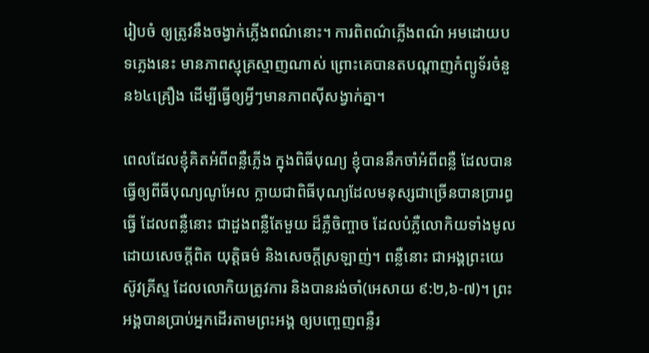រៀបចំ ឲ្យត្រូវនឹងចង្វាក់ភ្លើងពណ៌នោះ។ ការពិពណ៌ភ្លើងពណ៌ អមដោយបទភ្លេងនេះ មានភាពស្មុគ្រស្មាញណាស់ ព្រោះគេបានតបណ្តាញកំព្យូទ័រចំនួន៦៤គ្រឿង ដើម្បីធ្វើឲ្យអ្វីៗមានភាពស៊ីសង្វាក់គ្នា។

ពេលដែលខ្ញុំគិតអំពីពន្លឺភ្លើង ក្នុងពិធីបុណ្យ ខ្ញុំបាននឹកចាំអំពីពន្លឺ ដែលបានធ្វើឲ្យពីធីបុណ្យណូអែល ក្លាយជាពិធីបុណ្យដែលមនុស្សជាច្រើនបានប្រារព្ធធ្វើ ដែលពន្លឺនោះ ជាដួងពន្លឺតែមួយ ដ៏ភ្លឺចិញ្ចាច ដែលបំភ្លឺលោកិយទាំងមូល ដោយសេចក្តីពិត យុត្តិធម៌ និងសេចក្តីស្រឡាញ់។ ពន្លឺនោះ ជាអង្គព្រះយេស៊ូវគ្រីស្ទ ដែលលោកិយត្រូវការ និងបានរង់ចាំ(អេសាយ ៩:២,៦-៧)។ ព្រះអង្គបានប្រាប់អ្នកដើរតាមព្រះអង្គ ឲ្យបញ្ចេញពន្លឺរ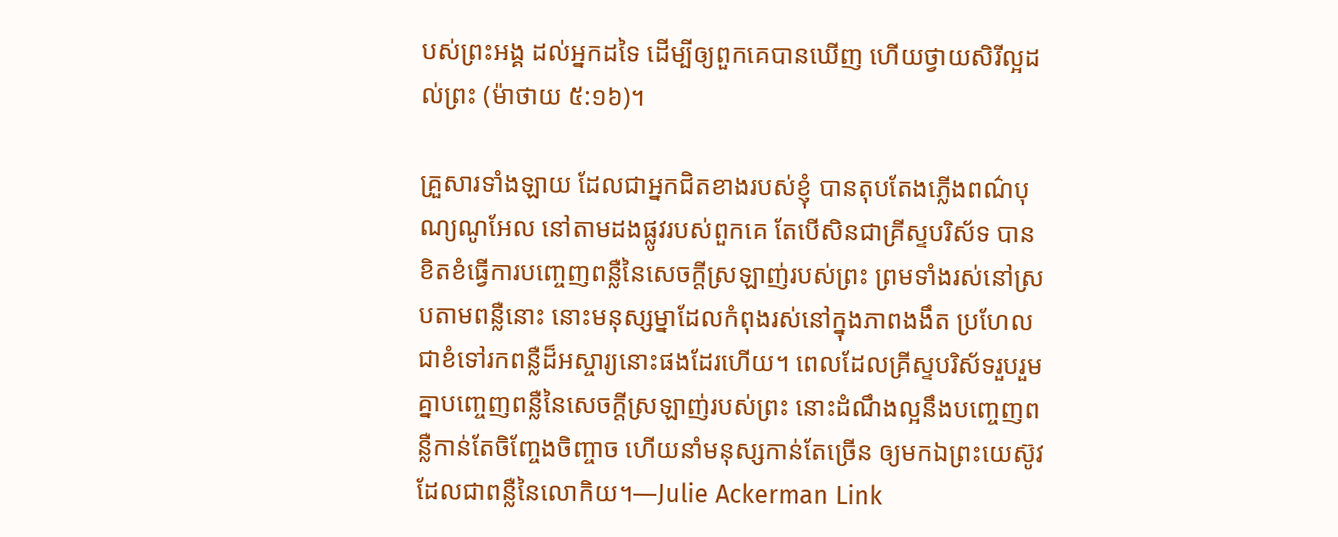បស់ព្រះអង្គ ដល់អ្នកដទៃ ដើម្បីឲ្យពួកគេបានឃើញ ហើយថ្វាយសិរីល្អដល់ព្រះ (ម៉ាថាយ ៥:១៦)។

គ្រួសារទាំងឡាយ ដែលជាអ្នកជិតខាងរបស់ខ្ញុំ បានតុបតែងភ្លើងពណ៌បុណ្យណូអែល នៅតាមដងផ្លូវរបស់ពួកគេ តែបើសិនជាគ្រីស្ទបរិស័ទ បានខិតខំធ្វើការបញ្ចេញពន្លឺនៃសេចក្តីស្រឡាញ់របស់ព្រះ ព្រមទាំងរស់នៅស្របតាមពន្លឺនោះ នោះមនុស្សម្នាដែលកំពុងរស់នៅក្នុងភាពងងឹត ប្រហែលជាខំទៅរកពន្លឺដ៏អស្ចារ្យនោះផងដែរហើយ។ ពេលដែលគ្រីស្ទបរិស័ទរួបរួមគ្នាបញ្ចេញពន្លឺនៃសេចក្តីស្រឡាញ់របស់ព្រះ នោះដំណឹងល្អនឹងបញ្ចេញពន្លឺកាន់តែចិញ្ចែងចិញ្ចាច ហើយនាំមនុស្សកាន់តែច្រើន ឲ្យមកឯព្រះយេស៊ូវ ដែលជាពន្លឺនៃលោកិយ។—Julie Ackerman Link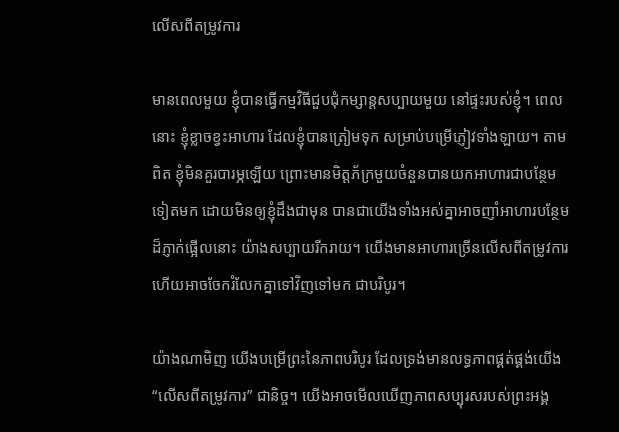លើសពីតម្រូវការ

មានពេលមួយ ខ្ញុំបានធ្វើកម្មវិធីជួបជុំកម្សាន្តសប្បាយមួយ នៅផ្ទះរបស់ខ្ញុំ។ ពេលនោះ ខ្ញុំខ្លាចខ្វះអាហារ ដែលខ្ញុំបានត្រៀមទុក សម្រាប់បម្រើភ្ញៀវទាំងឡាយ។ តាមពិត ខ្ញុំមិនគួរបារម្ភឡើយ ព្រោះមានមិត្តភ័ក្រមួយចំនួនបានយកអាហារជាបន្ថែមទៀតមក ដោយមិនឲ្យខ្ញុំដឹងជាមុន បានជាយើងទាំងអស់គ្នាអាចញាំអាហារបន្ថែមដ៏ភ្ញាក់ផ្អើលនោះ យ៉ាងសប្បាយរីករាយ។ យើងមានអាហារច្រើនលើសពីតម្រូវការ ហើយអាចចែករំលែកគ្នាទៅវិញទៅមក ជាបរិបូរ។

យ៉ាងណាមិញ យើងបម្រើព្រះនៃភាពបរិបូរ ដែលទ្រង់មានលទ្ធភាពផ្គត់ផ្គង់យើង “លើសពីតម្រូវការ” ជានិច្ច។ យើងអាចមើលឃើញភាពសប្បុរសរបស់ព្រះអង្គ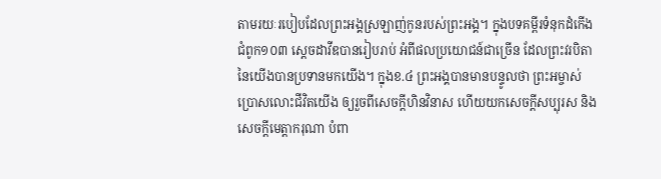តាមរយៈរបៀបដែលព្រះអង្គស្រឡាញ់កូនរបស់ព្រះអង្គ។ ក្នុងបទគម្ពីរទំនុកដំកើង ជំពូក១០៣ ស្តេចដាវីឌបានរៀបរាប់ អំពីផលប្រយោជន៍ជាច្រើន ដែលព្រះវរបិតានៃយើងបានប្រទានមកយើង។ ក្នុងខ.៤ ព្រះអង្គបានមានបន្ទូលថា ព្រះអម្ចាស់ប្រោសលោះជីវិតយើង ឲ្យរួចពីសេចក្តីហិនវិនាស ហើយយកសេចក្តីសប្បុរស និងសេចក្តីមេត្តាករុណា បំពា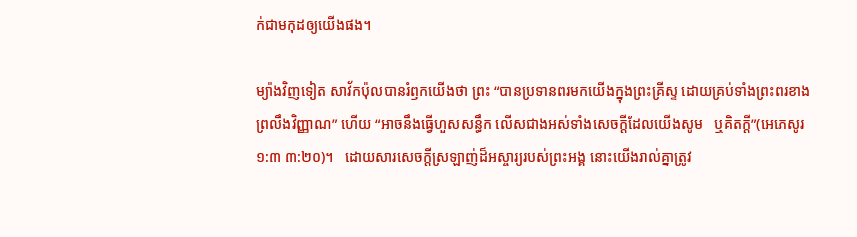ក់ជាមកុដឲ្យយើងផង។

ម្យ៉ាងវិញទៀត សាវ័កប៉ុលបានរំឭកយើងថា ព្រះ “បានប្រទានពរមកយើងក្នុងព្រះគ្រីស្ទ ដោយគ្រប់ទាំងព្រះពរខាងព្រលឹងវិញ្ញាណ” ហើយ “អាចនឹងធ្វើហួសសន្ធឹក លើសជាងអស់ទាំងសេចក្តីដែលយើងសូម   ឬគិតក្តី”(អេភេសូរ ១:៣ ៣:២០)។   ដោយសារសេចក្តីស្រឡាញ់ដ៏អស្ចារ្យរបស់ព្រះអង្គ នោះយើងរាល់គ្នាត្រូវ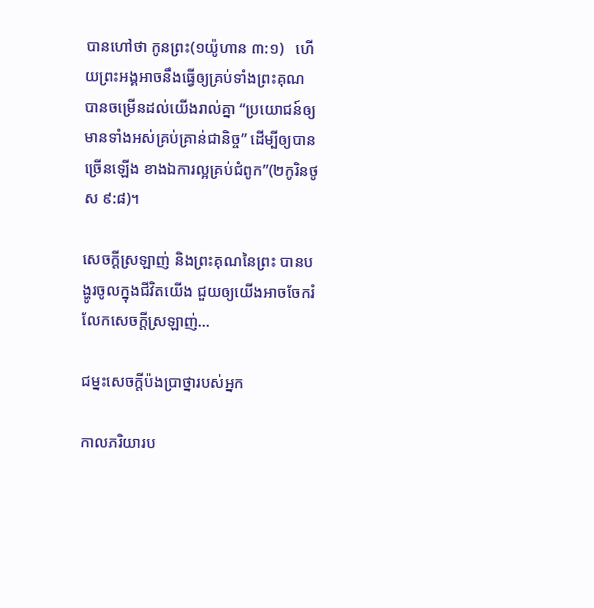បានហៅថា កូនព្រះ(១យ៉ូហាន ៣:១)   ហើយព្រះអង្គអាចនឹងធ្វើឲ្យគ្រប់ទាំងព្រះគុណ បានចម្រើនដល់យើងរាល់គ្នា “ប្រយោជន៍ឲ្យមានទាំងអស់គ្រប់គ្រាន់ជានិច្ច” ដើម្បីឲ្យបានច្រើនឡើង ខាងឯការល្អគ្រប់ជំពូក”(២កូរិនថូស ៩:៨)។

សេចក្តីស្រឡាញ់ និងព្រះគុណនៃព្រះ បានបង្ហូរចូលក្នុងជីវិតយើង ជួយឲ្យយើងអាចចែករំលែកសេចក្តីស្រឡាញ់…

ជម្នះសេចក្តីប៉ងប្រាថ្នារបស់អ្នក

កាលភរិយារប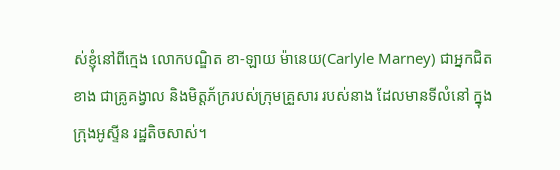ស់ខ្ញុំនៅពីក្មេង លោកបណ្ឌិត ខា-ឡាយ ម៉ានេយ(Carlyle Marney) ជាអ្នកជិតខាង ជាគ្រូគង្វាល និងមិត្តភ័ក្ររបស់ក្រុមគ្រួសារ របស់នាង ដែលមានទីលំនៅ ក្នុងក្រុងអូស្ទីន រដ្ឋតិចសាស់។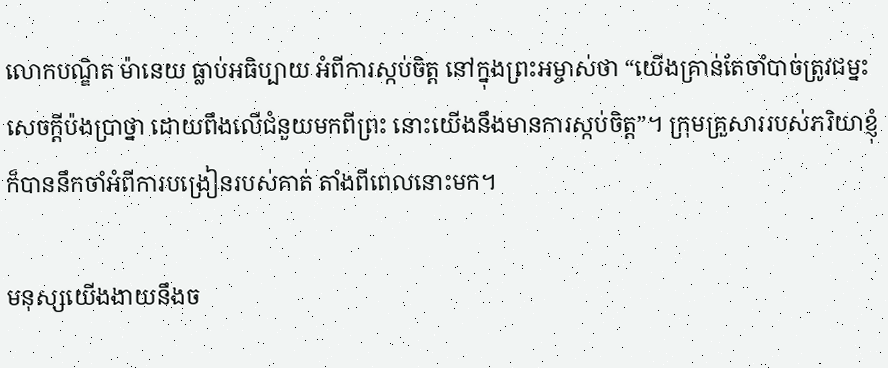លោកបណ្ឌិត ម៉ានេយ ធ្លាប់អធិប្បាយ អំពីការស្កប់ចិត្ត នៅក្នុងព្រះអម្ចាស់ថា “យើងគ្រាន់តែចាំបាច់ត្រូវជម្នះសេចក្តីប៉ងប្រាថ្នា ដោយពឹងលើជំនួយមកពីព្រះ នោះយើងនឹងមានការស្កប់ចិត្ត”។ ក្រុមគ្រួសាររបស់ភរិយាខ្ញុំ ក៏បាននឹកចាំអំពីការបង្រៀនរបស់គាត់ តាំងពីពេលនោះមក។

មនុស្សយើងងាយនឹងច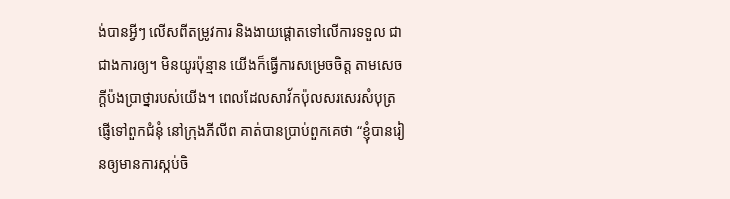ង់បានអ្វីៗ លើសពីតម្រូវការ និងងាយផ្តោតទៅលើការទទួល ជាជាងការឲ្យ។ មិនយូរប៉ុន្មាន យើងក៏ធ្វើការសម្រេចចិត្ត តាមសេចក្តីប៉ងប្រាថ្នារបស់យើង។ ពេលដែលសាវ័កប៉ុលសរសេរសំបុត្រផ្ញើទៅពួកជំនុំ នៅក្រុងភីលីព គាត់បានប្រាប់ពួកគេថា “ខ្ញុំបានរៀនឲ្យមានការស្កប់ចិ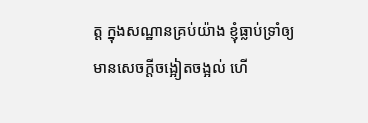ត្ត ក្នុងសណ្ឋានគ្រប់យ៉ាង ខ្ញុំធ្លាប់ទ្រាំឲ្យមានសេចក្តីចង្អៀតចង្អល់ ហើ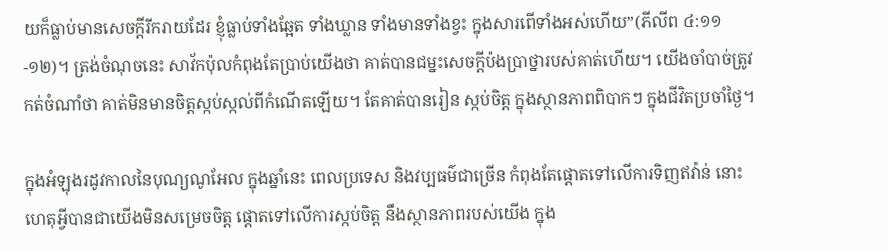យក៏ធ្លាប់មានសេចក្តីរីករាយដែរ ខ្ញុំធ្លាប់ទាំងឆ្អែត ទាំងឃ្លាន ទាំងមានទាំងខ្វះ ក្នុងសារពើទាំងអស់ហើយ”(ភីលីព ៤:១១-១២)។ ត្រង់ចំណុចនេះ សាវ័កប៉ុលកំពុងតែប្រាប់យើងថា គាត់បានជម្នះសេចក្តីប៉ងប្រាថ្នារបស់គាត់ហើយ។ យើងចាំបាច់ត្រូវកត់ចំណាំថា គាត់មិនមានចិត្តស្កប់ស្កល់ពីកំណើតឡើយ។ តែគាត់បានរៀន ស្កប់ចិត្ត ក្នុងស្ថានភាពពិបាកៗ ក្នុងជីវិតប្រចាំថ្ងៃ។

ក្នុងអំឡុងរដូវកាលនៃបុណ្យណូអែល ក្នុងឆ្នាំនេះ ពេលប្រទេស និងវប្បធម៌ជាច្រើន កំពុងតែផ្តោតទៅលើការទិញឥវ៉ាន់ នោះហេតុអ្វីបានជាយើងមិនសម្រេចចិត្ត ផ្តោតទៅលើការស្កប់ចិត្ត នឹងស្ថានភាពរបស់យើង ក្នុង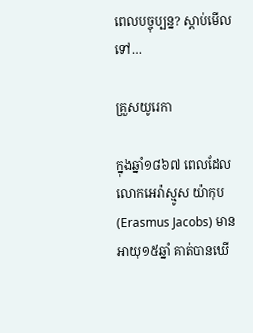ពេលបច្ចុប្បន្ន? ស្តាប់មើលទៅ…

គ្រួសយូរេកា

ក្នុងឆ្នាំ១៨៦៧ ពេលដែលលោកអេរ៉ាស្មូស យ៉ាកុប(Erasmus Jacobs) មានអាយុ១៥ឆ្នាំ គាត់បានឃើ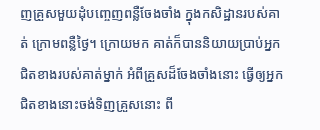ញគ្រួសមួយដុំបញ្ចេញពន្លឺចែងចាំង ក្នុងកសិដ្ឋានរបស់គាត់ ក្រោមពន្លឺថ្ងៃ។ ក្រោយមក គាត់ក៏បាននិយាយប្រាប់អ្នកជិតខាងរបស់គាត់ម្នាក់ អំពីគ្រួសដ៏ចែងចាំងនោះ ធ្វើឲ្យអ្នកជិតខាងនោះចង់ទិញគ្រួសនោះ ពី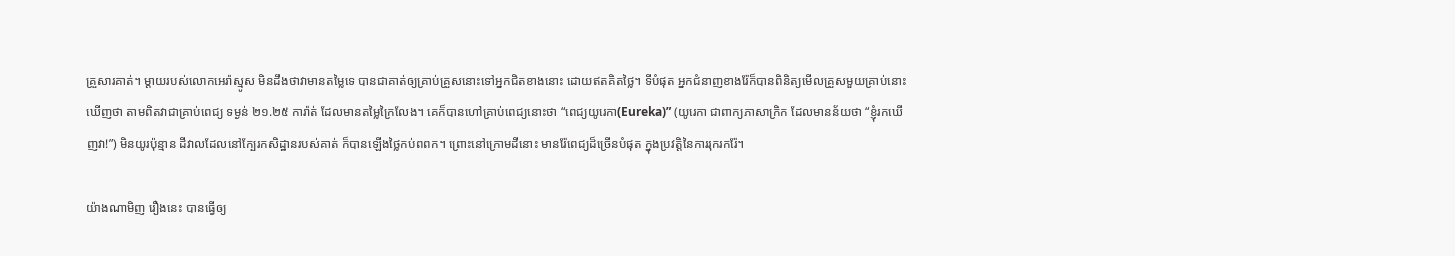គ្រួសារគាត់។ ម្តាយរបស់លោកអេរ៉ាស្មូស មិនដឹងថាវាមានតម្លៃទេ បានជាគាត់ឲ្យគ្រាប់គ្រួសនោះទៅអ្នកជិតខាងនោះ ដោយឥតគិតថ្លៃ។ ទីបំផុត អ្នកជំនាញខាងរ៉ែក៏បានពិនិត្យមើលគ្រួសមួយគ្រាប់នោះ ឃើញថា តាមពិតវាជាគ្រាប់ពេជ្យ ទម្ងន់ ២១.២៥ ការ៉ាត់ ដែលមានតម្លៃក្រៃលែង។ គេក៏បានហៅគ្រាប់ពេជ្យនោះថា “ពេជ្យយូរេកា(Eureka)” (យូរេកា ជាពាក្យភាសាក្រិក ដែលមានន័យថា “ខ្ញុំរកឃើញវា!”) មិនយូរប៉ុន្មាន ដីវាលដែលនៅក្បែរកសិដ្ឋានរបស់គាត់ ក៏បានឡើងថ្លៃកប់ពពក។ ព្រោះនៅក្រោមដីនោះ មានរ៉ែពេជ្យដ៏ច្រើនបំផុត ក្នុងប្រវត្តិនៃការរុករករ៉ែ។

យ៉ាងណាមិញ រឿងនេះ បានធ្វើឲ្យ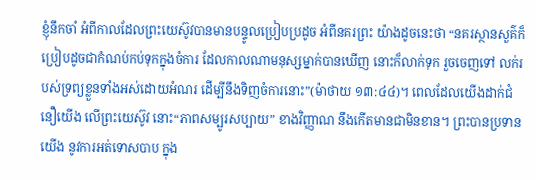ខ្ញុំនឹកចាំ អំពីកាលដែលព្រះយេស៊ូវបានមានបន្ទូលប្រៀបប្រដូច អំពីនគរព្រះ យ៉ាងដូចនេះថា “នគរស្ថានសួគ៌ក៏ប្រៀបដូចជាកំណប់កប់ទុកក្នុងចំការ ដែលកាលណាមនុស្សម្នាក់បានឃើញ នោះក៏លាក់ទុក រួចចេញទៅ លក់របស់ទ្រព្យខ្លួនទាំងអស់ដោយអំណរ ដើម្បីនឹងទិញចំការនោះ”(ម៉ាថាយ ១៣:៤៤)។ ពេលដែលយើងដាក់ជំនឿយើង លើព្រះយេស៊ូវ នោះ“ភាពសម្បូរសប្បាយ” ខាងវិញ្ញាណ នឹងកើតមានជាមិនខាន។ ព្រះបានប្រទានយើង នូវការអត់ទោសបាប ក្នុង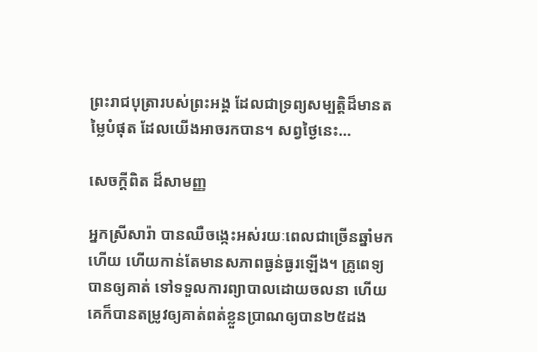ព្រះរាជបុត្រារបស់ព្រះអង្គ ដែលជាទ្រព្យសម្បត្តិដ៏មានតម្លៃបំផុត ដែលយើងអាចរកបាន។ សព្វថ្ងៃនេះ…

សេចក្តីពិត ដ៏សាមញ្ញ

អ្នកស្រីសារ៉ា បានឈឺចង្កេះអស់រយៈពេលជាច្រើនឆ្នាំមកហើយ ហើយកាន់តែមានសភាពធ្ងន់ធ្ងរឡើង។ គ្រូពេទ្យបានឲ្យគាត់ ទៅទទួលការព្យាបាលដោយចលនា ហើយគេក៏បានតម្រូវឲ្យគាត់ពត់ខ្លួនប្រាណឲ្យបាន២៥ដង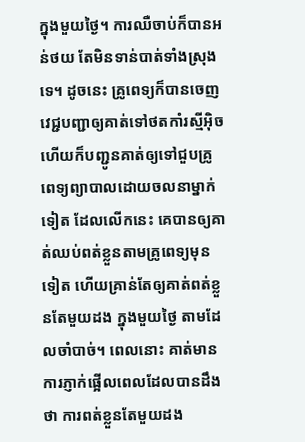ក្នុងមួយថ្ងៃ។ ការឈឺចាប់ក៏បានអន់ថយ តែមិនទាន់បាត់ទាំងស្រុងទេ។ ដូចនេះ គ្រូពេទ្យក៏បានចេញវេជ្ជបញ្ជាឲ្យគាត់ទៅថតកាំរស្មីអ៊ិច ហើយក៏បញ្ជូនគាត់ឲ្យទៅជួបគ្រូពេទ្យព្យាបាលដោយចលនាម្នាក់ទៀត ដែលលើកនេះ គេបានឲ្យគាត់ឈប់ពត់ខ្លួនតាមគ្រូពេទ្យមុនទៀត ហើយគ្រាន់តែឲ្យគាត់ពត់ខ្លួនតែមួយដង ក្នុងមួយថ្ងៃ តាមដែលចាំបាច់។ ពេលនោះ គាត់មានការភ្ញាក់ផ្អើលពេលដែលបានដឹងថា ការពត់ខ្លួនតែមួយដង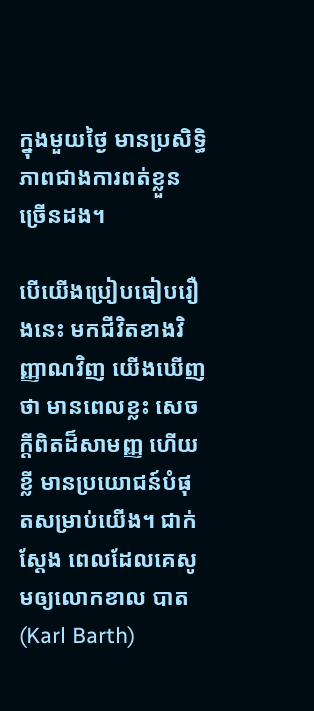ក្នុងមួយថ្ងៃ មានប្រសិទ្ធិភាពជាងការពត់ខ្លួនច្រើនដង។

បើយើងប្រៀបធៀបរឿងនេះ មកជីវិតខាងវិញ្ញាណវិញ យើងឃើញថា មានពេលខ្លះ សេចក្តីពិតដ៏សាមញ្ញ ហើយខ្លី មានប្រយោជន៍បំផុតសម្រាប់យើង។ ជាក់ស្តែង ពេលដែលគេសូមឲ្យលោកខាល បាត(Karl Barth)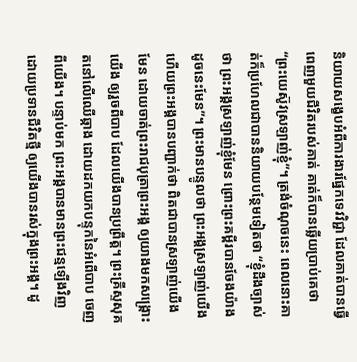និយាយសង្ខេបអំពីការងារផ្នែកទេវវិជ្ជា ដែលគាត់បានធ្វើពេញមួយជីវិតរបស់គាត់ គាត់ក៏បានឆ្លើយប្រាប់គេថា “ព្រះយេស៊ូវស្រឡាញ់ខ្ញុំ”។ ត្រង់ចំណុចនេះ ពេលនោះគាត់ក៏ប្រហែលជាបាននិយាយបន្ថែមទៀតថា “ខ្ញុំដឹងច្បាស់ថា ព្រះអង្គស្រឡាញ់ខ្ញុំមែន ព្រោះព្រះគម្ពីរបានចែងយ៉ាងដូចនេះមែន”។ ព្រះមានបន្ទូលថា ព្រះអង្គស្រឡាញ់យើង   ហើយព្រះអង្គបានបញ្ជាក់ថា ពិតជាបានស្រឡាញ់យើងមែន ដោយចាត់ព្រះរាជបុត្រាព្រះអង្គ ឲ្យយាងមកសង្រ្គោះយើង ឲ្យរួចពីបាប ដែលយើងបានប្រព្រឹត្ត។ ព្រះគ្រីស្ទសុគតនៅលើឈើឆ្កាង ដោយដកយកបន្ទុកនៃអំពើបាប ចេញពីយើង។ បន្ទាប់មក ព្រះអង្គបានមានព្រះជន្មឡើងវិញ ដោយប្រទានជីវិតថ្មី ឲ្យយើងបានរស់ក្នុងព្រះអង្គ។ ដូ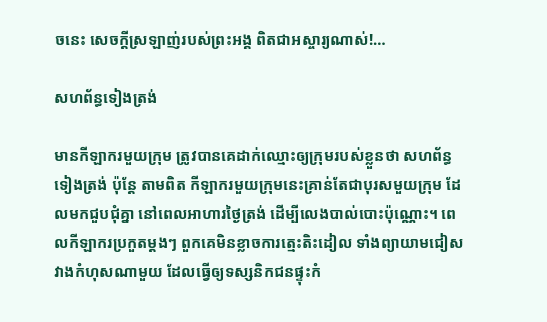ចនេះ សេចក្តីស្រឡាញ់របស់ព្រះអង្គ ពិតជាអស្ចារ្យណាស់!…

សហព័ន្ធទៀងត្រង់

មានកីឡាករមួយក្រុម ត្រូវបានគេដាក់ឈ្មោះឲ្យក្រុមរបស់ខ្លួនថា សហព័ន្ធទៀងត្រង់ ប៉ុន្តែ តាមពិត កីឡាករមួយក្រុមនេះគ្រាន់តែជាបុរសមួយក្រុម ដែលមកជួបជុំគ្នា នៅពេលអាហារថ្ងៃត្រង់ ដើម្បីលេងបាល់បោះប៉ុណ្ណោះ។ ពេលកីឡាករប្រកួតម្តងៗ ពួកគេមិនខ្លាចការត្មេះតិះដៀល ទាំងព្យាយាមជៀសវាងកំហុសណាមួយ ដែលធ្វើឲ្យទស្សនិកជនផ្ទុះកំ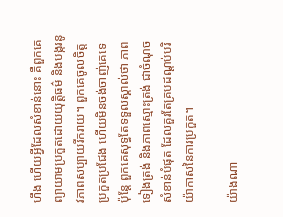ហឹង ហើយអ្វីដែលសំខាន់នោះ គឺពួកគេព្យាយាមប្រកួតដោយយុត្តិធម៌ និងបង្ករនូវភាពសប្បាយរីករាយ។ ពួកគេចូលចិត្តប្រកួតប្រជែង ហើយមិនចង់ចាញ់គេទេ ប៉ុន្តែ ពួកគេសុទ្ធតែទទួលស្គាល់ថា ភាពទៀងត្រង់ និងភាពស្មោះត្រង់ ជាចំណុចសំខាន់បំផុត ដែលគួរតែគ្របដណ្តប់បរិយ៉ាកាសនៃការប្រកួត។

យ៉ាងណា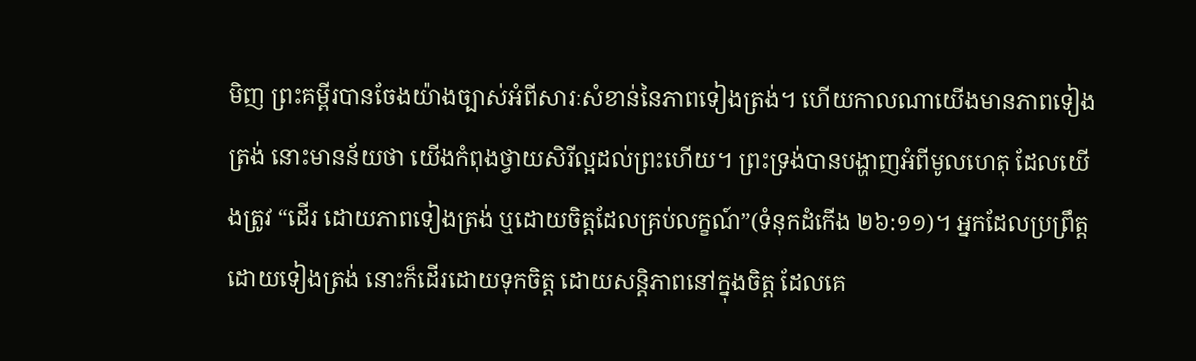មិញ ព្រះគម្ពីរបានចែងយ៉ាងច្បាស់អំពីសារៈសំខាន់នៃភាពទៀងត្រង់។ ហើយកាលណាយើងមានភាពទៀងត្រង់ នោះមានន័យថា យើងកំពុងថ្វាយសិរីល្អដល់ព្រះហើយ។ ព្រះទ្រង់បានបង្ហាញអំពីមូលហេតុ ដែលយើងត្រូវ “ដើរ ដោយភាពទៀងត្រង់ ឬដោយចិត្តដែលគ្រប់លក្ខណ៍”(ទំនុកដំកើង ២៦:១១)។ អ្នកដែលប្រព្រឹត្តដោយទៀងត្រង់ នោះក៏ដើរដោយទុកចិត្ត ដោយសន្តិភាពនៅក្នុងចិត្ត ដែលគេ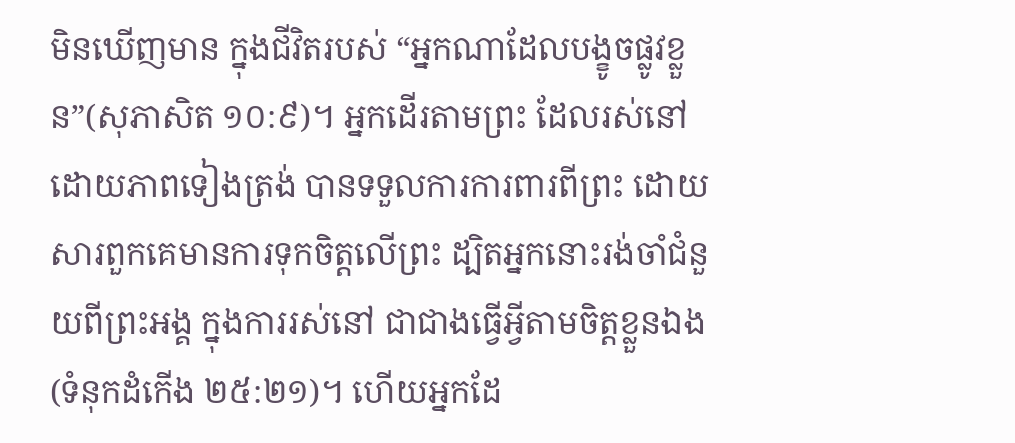មិនឃើញមាន ក្នុងជីវិតរបស់ “អ្នកណាដែលបង្ខូចផ្លូវខ្លួន”(សុភាសិត ១០:៩)។ អ្នកដើរតាមព្រះ ដែលរស់នៅដោយភាពទៀងត្រង់ បានទទួលការការពារពីព្រះ ដោយសារពួកគេមានការទុកចិត្តលើព្រះ ដ្បិតអ្នកនោះរង់ចាំជំនួយពីព្រះអង្គ ក្នុងការរស់នៅ ជាជាងធ្វើអ្វីតាមចិត្តខ្លួនឯង(ទំនុកដំកើង ២៥:២១)។ ហើយអ្នកដែ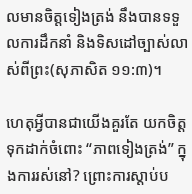លមានចិត្តទៀងត្រង់ នឹងបានទទួលការដឹកនាំ និងទិសដៅច្បាស់លាស់ពីព្រះ(សុភាសិត ១១:៣)។

ហេតុអ្វីបានជាយើងគួរតែ យកចិត្តទុកដាក់ចំពោះ “ភាពទៀងត្រង់” ក្នុងការរស់នៅ? ព្រោះការស្តាប់ប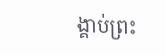ង្គាប់ព្រះ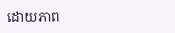ដោយភាព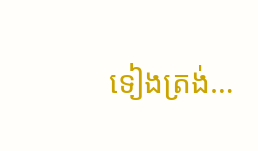ទៀងត្រង់…